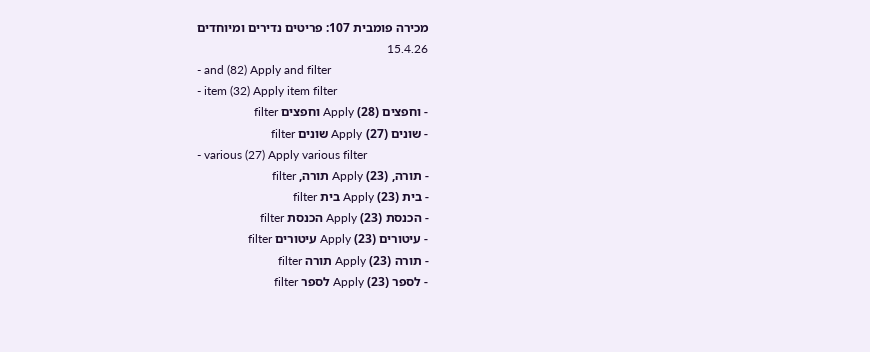מכירה פומבית 107: פריטים נדירים ומיוחדים
15.4.26
- and (82) Apply and filter
- item (32) Apply item filter
- וחפצים (28) Apply וחפצים filter
- שונים (27) Apply שונים filter
- various (27) Apply various filter
- תורה, (23) Apply תורה, filter
- בית (23) Apply בית filter
- הכנסת (23) Apply הכנסת filter
- עיטורים (23) Apply עיטורים filter
- תורה (23) Apply תורה filter
- לספר (23) Apply לספר filter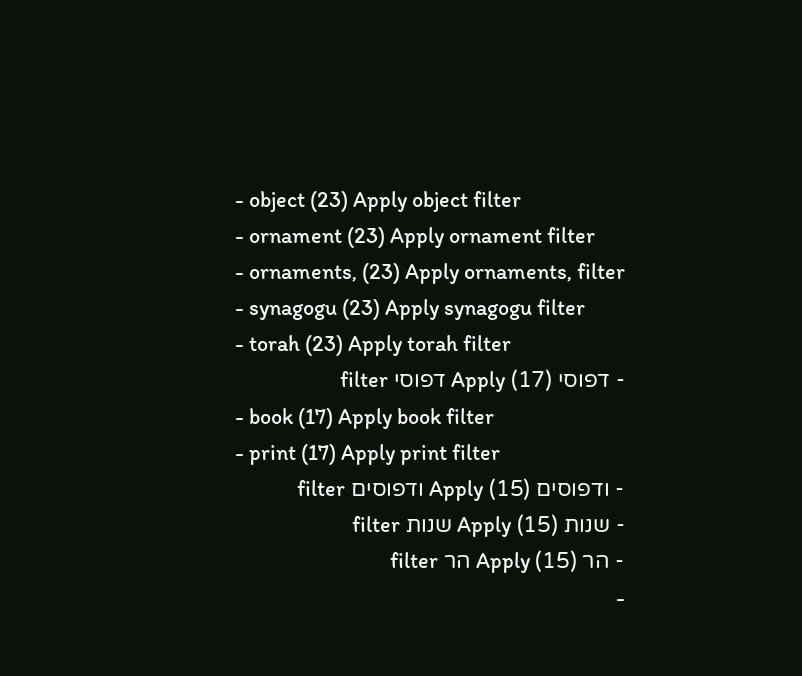- object (23) Apply object filter
- ornament (23) Apply ornament filter
- ornaments, (23) Apply ornaments, filter
- synagogu (23) Apply synagogu filter
- torah (23) Apply torah filter
- דפוסי (17) Apply דפוסי filter
- book (17) Apply book filter
- print (17) Apply print filter
- ודפוסים (15) Apply ודפוסים filter
- שנות (15) Apply שנות filter
- הר (15) Apply הר filter
-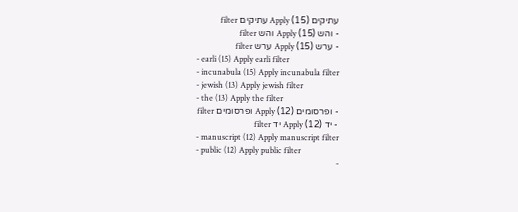עתיקים (15) Apply עתיקים filter
- והש (15) Apply והש filter
- ערש (15) Apply ערש filter
- earli (15) Apply earli filter
- incunabula (15) Apply incunabula filter
- jewish (13) Apply jewish filter
- the (13) Apply the filter
- ופרסומים (12) Apply ופרסומים filter
- יד (12) Apply יד filter
- manuscript (12) Apply manuscript filter
- public (12) Apply public filter
-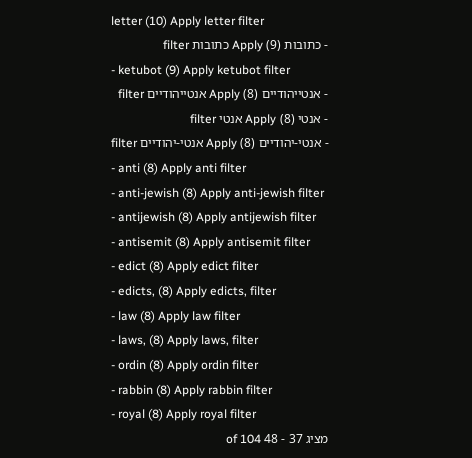letter (10) Apply letter filter
- כתובות (9) Apply כתובות filter
- ketubot (9) Apply ketubot filter
- אנטייהודיים (8) Apply אנטייהודיים filter
- אנטי (8) Apply אנטי filter
- אנטי-יהודיים (8) Apply אנטי-יהודיים filter
- anti (8) Apply anti filter
- anti-jewish (8) Apply anti-jewish filter
- antijewish (8) Apply antijewish filter
- antisemit (8) Apply antisemit filter
- edict (8) Apply edict filter
- edicts, (8) Apply edicts, filter
- law (8) Apply law filter
- laws, (8) Apply laws, filter
- ordin (8) Apply ordin filter
- rabbin (8) Apply rabbin filter
- royal (8) Apply royal filter
מציג 37 - 48 of 104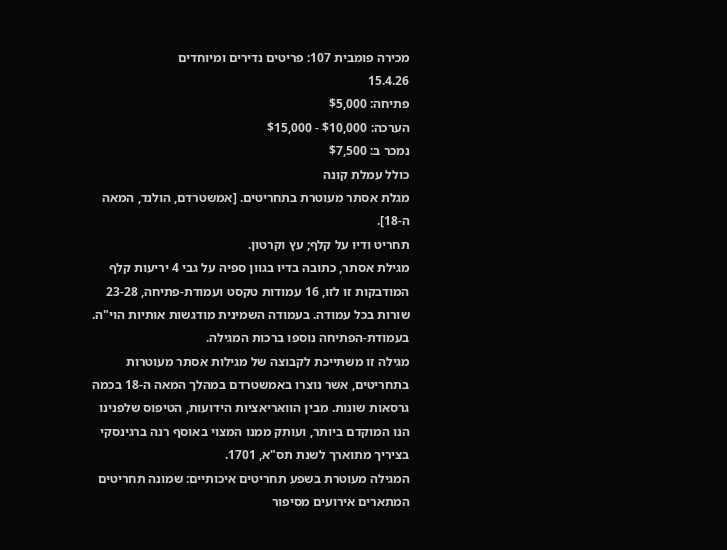מכירה פומבית 107: פריטים נדירים ומיוחדים
15.4.26
פתיחה: $5,000
הערכה: $10,000 - $15,000
נמכר ב: $7,500
כולל עמלת קונה
מגלת אסתר מעוטרת בתחריטים. [אמשטרדם, הולנד, המאה ה-18].
תחריט ודיו על קלף; עץ וקרטון.
מגילת אסתר, כתובה בדיו בגוון ספיה על גבי 4 יריעות קלף המודבקות זו לזו, 16 עמודות טקסט ועמודת-פתיחה, 23-28 שורות בכל עמודה. בעמודה השמינית מודגשות אותיות הוי"ה. בעמודת-הפתיחה נוספו ברכות המגילה.
מגילה זו משתייכת לקבוצה של מגילות אסתר מעוטרות בתחריטים, אשר נוצרו באמשטרדם במהלך המאה ה-18 בכמה גרסאות שונות. מבין הוואריאציות הידועות, הטיפוס שלפנינו הנו המוקדם ביותר, ועותק ממנו המצוי באוסף רנה ברגינסקי בציריך מתוארך לשנת תס"א, 1701.
המגילה מעוטרת בשפע תחריטים איכותיים: שמונה תחריטים המתארים אירועים מסיפור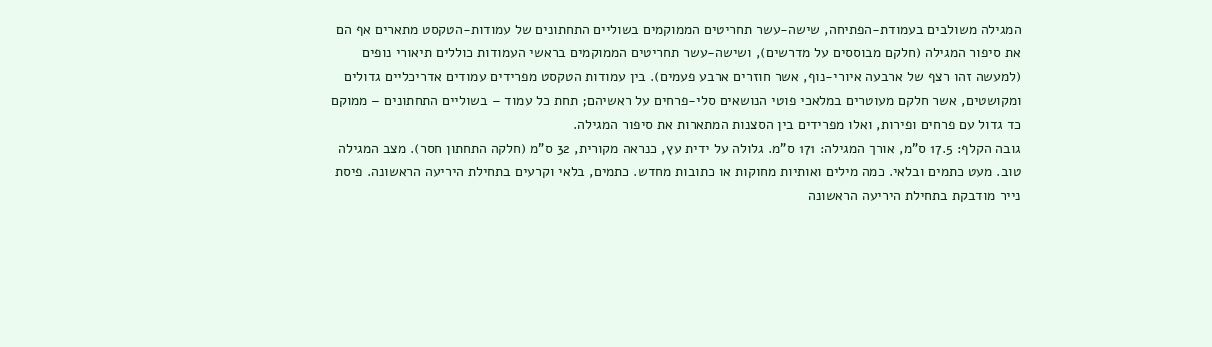המגילה משולבים בעמודת-הפתיחה, שישה-עשר תחריטים הממוקמים בשוליים התחתונים של עמודות-הטקסט מתארים אף הם את סיפור המגילה (חלקם מבוססים על מדרשים), ושישה-עשר תחריטים הממוקמים בראשי העמודות כוללים תיאורי נופים (למעשה זהו רצף של ארבעה איורי-נוף, אשר חוזרים ארבע פעמים). בין עמודות הטקסט מפרידים עמודים אדריכליים גדולים ומקושטים, אשר חלקם מעוטרים במלאכי פוטי הנושאים סלי-פרחים על ראשיהם; תחת כל עמוד – בשוליים התחתונים – ממוקם כד גדול עם פרחים ופירות, ואלו מפרידים בין הסצנות המתארות את סיפור המגילה.
גובה הקלף: 17.5 ס"מ, אורך המגילה: 171 ס"מ. גלולה על ידית עץ, כנראה מקורית, 32 ס"מ (חלקה התחתון חסר). מצב המגילה טוב. מעט כתמים ובלאי. כמה מילים ואותיות מחוקות או כתובות מחדש. כתמים, בלאי וקרעים בתחילת היריעה הראשונה. פיסת נייר מודבקת בתחילת היריעה הראשונה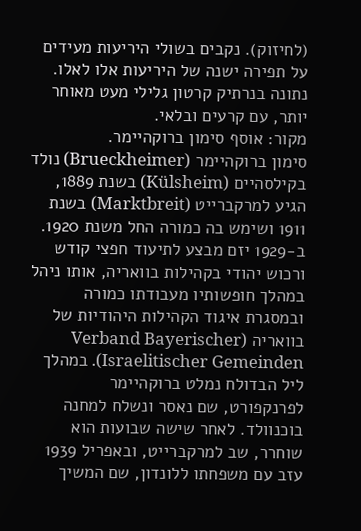(לחיזוק). נקבים בשולי היריעות מעידים על תפירה ישנה של היריעות אלו לאלו. נתונה בנרתיק קרטון גלילי מעט מאוחר יותר, עם קרעים ובלאי.
מקור: אוסף סימון ברוקהיימר.
סימון ברוקהיימר (Brueckheimer) נולד בקילסהיים (Külsheim) בשנת 1889, הגיע למרקברייט (Marktbreit) בשנת 1911 ושימש בה כמורה החל משנת 1920. ב-1929 יזם מבצע לתיעוד חפצי קודש ורכוש יהודי בקהילות בוואריה, אותו ניהל במהלך חופשותיו מעבודתו כמורה ובמסגרת איגוד הקהילות היהודיות של בוואריה (Verband Bayerischer Israelitischer Gemeinden). במהלך ליל הבדולח נמלט ברוקהיימר לפרנקפורט, שם נאסר ונשלח למחנה בוכנוולד. לאחר שישה שבועות הוא שוחרר, שב למרקברייט, ובאפריל 1939 עזב עם משפחתו ללונדון, שם המשיך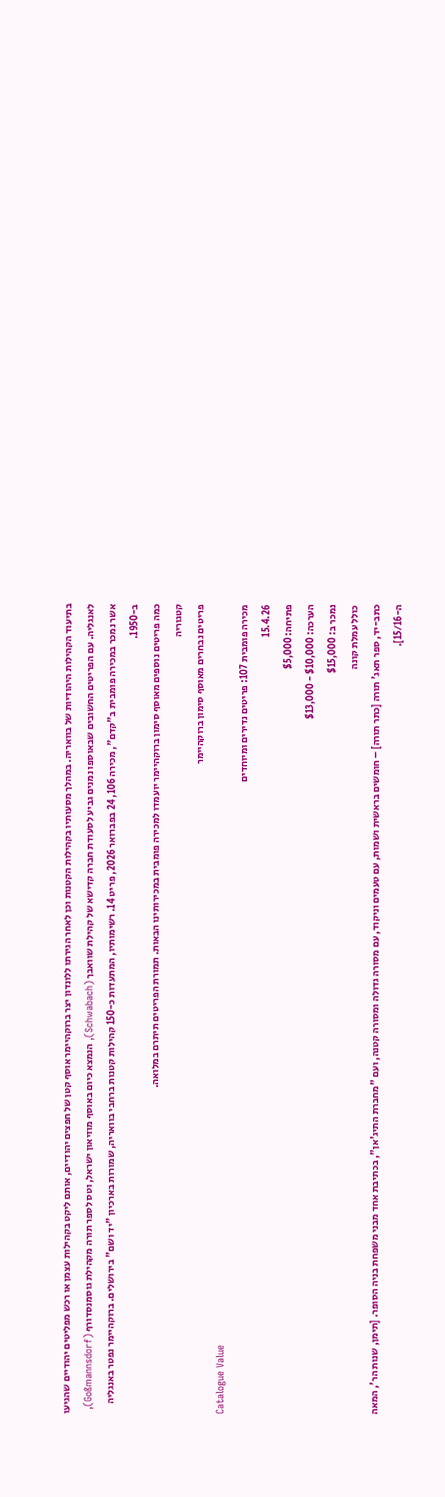בתיעוד הקהילות היהודיות של בוואריה. במהלך מסעותיו בקהילות הקטנות וכן לאחר הגירתו ללונדון יצר ברוקהיימר אוסף קטן של חפצים יהודיים, אותם ליקט בקהילות עצמן או רכש מפליטים יהודיים שהגיעו לאנגליה. עם הפריטים החשובים שבאוספו נמנים גביע לסעודת חברה קדישא של קהילת שוואבך (Schwabach), הנמצא כיום באוסף מוזיאון ישראל, וטס לספר תורה מקהילת גוסמנסדורף (Goßmannsdorf), אשר נמכר במכירה פומבית ב"קדם", מכירה 106, 24 בפברואר 2026, פריט 14. רשימותיו, המתעדות כ-150 קהילות קטנות ברחבי בוואריה, שמורות בארכיון "יד ושם" בירושלים. ברוקהיימר נפטר באנגליה ב-1950.
כמה פריטים נוספים מאוסף סימון ברוקהיימר יועמדו למכירה פומבית במכירותינו הבאות. תמורת הפריטים תיתרם במלואה.
קטגוריה
פריטים נבחרים מאוסף סימון ברוקהיימר
Catalogue Value
מכירה פומבית 107: פריטים נדירים ומיוחדים
15.4.26
פתיחה: $5,000
הערכה: $10,000 - $13,000
נמכר ב: $15,000
כולל עמלת קונה
כתב-יד, ספר תאג' תורה [כתר תורה] – חומשים בראשית ושמות, עם טעמים וניקוד, עם מסורה גדולה ומסורה קטנה, ועם "מחברת התיג'אן", בכתיבת אחד מבני משפחת בניה הסופר. [תימן, שנות הר', המאה ה-15/16].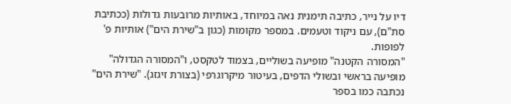דיו על נייר, כתיבה תימנית נאה במיוחד, באותיות מרובעות גדולות (ככתיבת סת"ם), עם ניקוד וטעמים. במספר מקומות (כגון ב"שירת הים") אותיות פ' לפופות.
"המסורה הקטנה" מופיעה בשוליים, בצמוד לטקסט, ו"המסורה הגדולה" מופיעה בראשי ובשולי הדפים, בעיטור מיקרוגרפי (בצורת זיגזג). "שירת הים" נכתבה כמו בספר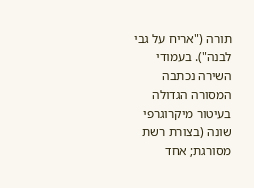תורה ("אריח על גבי לבנה"). בעמודי השירה נכתבה המסורה הגדולה בעיטור מיקרוגרפי שונה (בצורת רשת מסורגת; אחד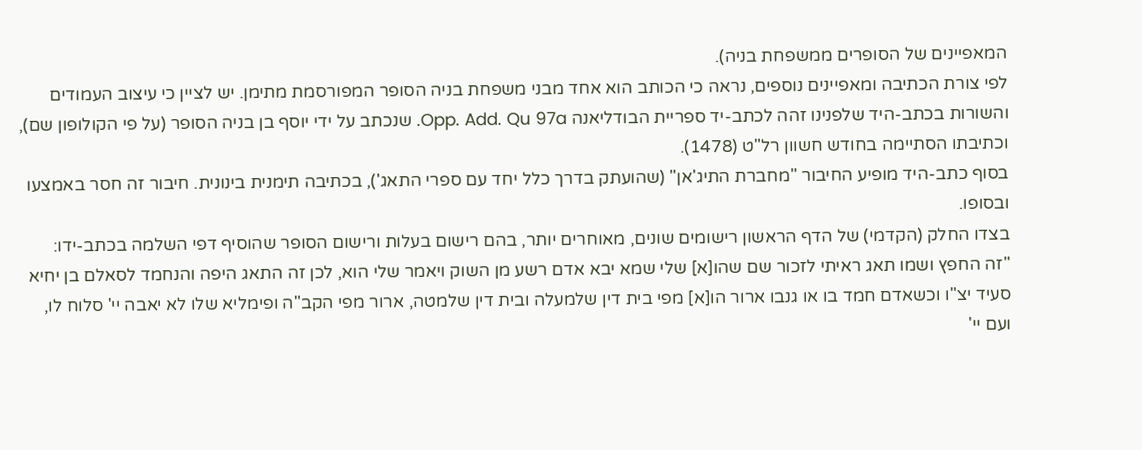המאפיינים של הסופרים ממשפחת בניה).
לפי צורת הכתיבה ומאפיינים נוספים, נראה כי הכותב הוא אחד מבני משפחת בניה הסופר המפורסמת מתימן. יש לציין כי עיצוב העמודים והשורות בכתב-היד שלפנינו זהה לכתב-יד ספריית הבודליאנה Opp. Add. Qu 97a. שנכתב על ידי יוסף בן בניה הסופר (על פי הקולופון שם), וכתיבתו הסתיימה בחודש חשוון רל"ט (1478).
בסוף כתב-היד מופיע החיבור "מחברת התיג'אן" (שהועתק בדרך כלל יחד עם ספרי התאג'), בכתיבה תימנית בינונית. חיבור זה חסר באמצעו ובסופו.
בצדו החלק (הקדמי) של הדף הראשון רישומים שונים, מאוחרים יותר, בהם רישום בעלות ורישום הסופר שהוסיף דפי השלמה בכתב-ידו:
"זה החפץ ושמו תאג ראיתי לזכור שם שהו[א] שלי שמא יבא אדם רשע מן השוק ויאמר שלי הוא, לכן זה התאג היפה והנחמד לסאלם בן יחיא סעיד יצ"ו וכשאדם חמד בו או גנבו ארור הו[א] מפי בית דין שלמעלה ובית דין שלמטה, ארור מפי הקב"ה ופימליא שלו לא יאבה יי' סלוח לו, ועם יי'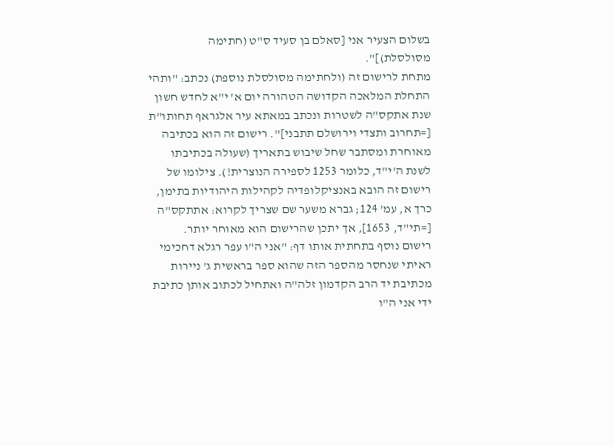בשלום הצעיר אני [סאלם בן סעיד ס"ט (חתימה מסולסלת)]".
מתחת לרישום זה (ולחתימה מסולסלת נוספת) נכתב: "ותהי התחלת המלאכה הקדושה הטהורה יום א' י"א לחדש חשון שנת אתקס"ה לשטרות ונכתב במאתא עיר אלגראף תחותו"ת [=תחרוב ותצדי וירושלם תתבני]". רישום זה הוא בכתיבה מאוחרת ומסתבר שחל שיבוש בתאריך (שעולה בכתיבתו לשנת ה'י"ד, כלומר 1253 לספירה הנוצרית!). צילומו של רישום זה הובא באנציקלופדיה לקהילות היהודיות בתימן, כרך א, עמ' 124; גברא משער שם שצריך לקרוא: אתתקס"ה [=תי"ד, 1653], אך יתכן שהרישום הוא מאוחר יותר.
רישום נוסף בתחתית אותו דף: "אני ה"ו עפר רגלא דחכימי ראיתי שנחסר מהספר הזה שהוא ספר בראשית ג' ניירות מכתיבת יד הרב הקדמון זלה"ה ואתחיל לכתוב אותן כתיבת ידי אני ה"ו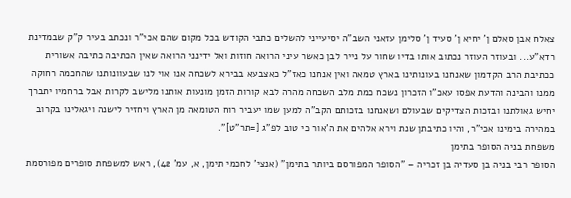צאלח אבן סאלם ן' יחיא ן' סעיד ן' סלימן עזאני השב"ה יסיעייני להשלים כתבי הקודש בכל מקום שהם אכי"ר ונכתב בעיר ק"ק שבמדינת רדא"ע... ובעוזר העוזר נכתוב אותו בדיו שחור על נייר לבן כאשר עיני הרואה חוזות ואל ידינני הרואה שאין הכתיבה כתיבה אשורית ככתיבת הרב הקדמון שאנחנו בעונותינו בארץ טמאה ואין אנחנו כאז"ל כאצבעא בבירא לשכחה אנו אוי לנו שבעוונותנו שהחכמה רחוקה ממנו והבינה והדעת אפסו עאכ"ו הזכרון נשכח כמת מלב השכחה מהרה לבא קורות הזמן מונעות אותנו מלישב לקרות אבל ברחמיו יתברך יחיש גאולתנו ובזכות הצדיקים שבעולם ושאנחנו בזכותם הקב"ה למען שמו יעביר רוח הטומאה מן הארץ ויחזיר לישנה ויגאלינו בקרוב במהירה בימינו אכי"ר, והיו כתיבתן שנת וירא אלהים את ה'אור כי טוב לפ"ג [=תר"ט]".
משפחת בניה הסופר בתימן
הסופר רבי בניה בן סעדיה בן זכריה – "הסופר המפורסם ביותר בתימן" (אנצי' לחכמי תימן, א, עמ' 42), ראש למשפחת סופרים מפורסמת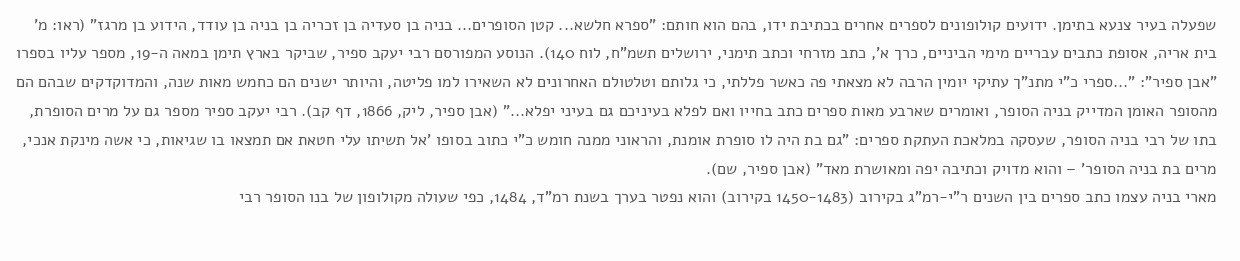שפעלה בעיר צנעא בתימן. ידועים קולופונים לספרים אחרים בכתיבת ידו, בהם הוא חותם: "ספרא חלשא... קטן הסופרים... בניה בן סעדיה בן זכריה בן בניה בן עודד, הידוע בן מרגז" (ראו: מ' בית אריה, אסופת כתבים עבריים מימי הביניים, כרך א', כתב מזרחי וכתב תימני, ירושלים תשמ"ח, לוח 140). הנוסע המפורסם רבי יעקב ספיר, שביקר בארץ תימן במאה ה-19, מספר עליו בספרו "אבן ספיר": "...ספרי כ"י מתנ"ך עתיקי יומין הרבה לא מצאתי פה כאשר פללתי, כי גלותם וטלטולם האחרונים לא השאירו למו פליטה, והיותר ישנים הם כחמש מאות שנה, והמדוקדקים שבהם הם מהסופר האומן המדייק בניה הסופר, ואומרים שארבע מאות ספרים כתב בחייו ואם לפלא בעיניכם גם בעיני יפלא..." (אבן ספיר, ליק, 1866, דף קב). רבי יעקב ספיר מספר גם על מרים הסופרת, בתו של רבי בניה הסופר, שעסקה במלאכת העתקת ספרים: "גם בת היה לו סופרת אומנת, והראוני ממנה חומש כ"י כתוב בסופו 'אל תשיתו עלי חטאת אם תמצאו בו שגיאות, כי אשה מינקת אנכי, מרים בת בניה הסופר' – והוא מדויק וכתיבה יפה ומאושרת מאד" (אבן ספיר, שם).
מארי בניה עצמו כתב ספרים בין השנים ר"י-רמ"ג בקירוב (1450-1483 בקירוב) והוא נפטר בערך בשנת רמ"ד, 1484, כפי שעולה מקולופון של בנו הסופר רבי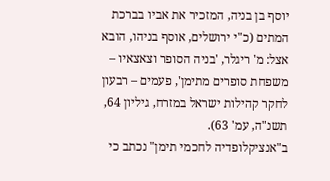יוסף בן בניה, המזכיר את אביו בברכת המתים (כ"י ירושלים, אוסף בניהו, הובא אצל: מ' ריגלר, 'בניה הסופר וצאצאיו – משפחת סופרים מתימן', פעמים – רבעון לחקר קהילות ישראל במזרח, גיליון 64, תשנ"ה, עמ' 63).
ב"אנציקלופדיה לחכמי תימן" נכתב כי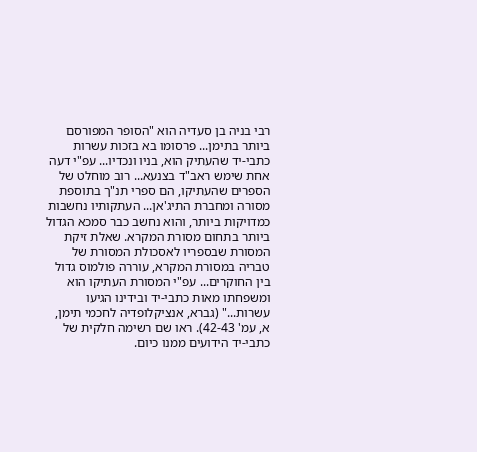רבי בניה בן סעדיה הוא "הסופר המפורסם ביותר בתימן... פרסומו בא בזכות עשרות כתבי-יד שהעתיק הוא, בניו ונכדיו... עפ"י דעה אחת שימש ראב"ד בצנעא... רוב מוחלט של הספרים שהעתיקו, הם ספרי תנ"ך בתוספת מסורה ומחברת התיג'אן... העתקותיו נחשבות כמדויקות ביותר, והוא נחשב כבר סמכא הגדול ביותר בתחום מסורת המקרא. שאלת זיקת המסורת שבספריו לאסכולת המסורת של טבריה במסורת המקרא, עוררה פולמוס גדול בין החוקרים... עפ"י המסורת העתיקו הוא ומשפחתו מאות כתבי-יד ובידינו הגיעו עשרות..." (גברא, אנציקלופדיה לחכמי תימן, א, עמ' 42-43). ראו שם רשימה חלקית של כתבי-יד הידועים ממנו כיום.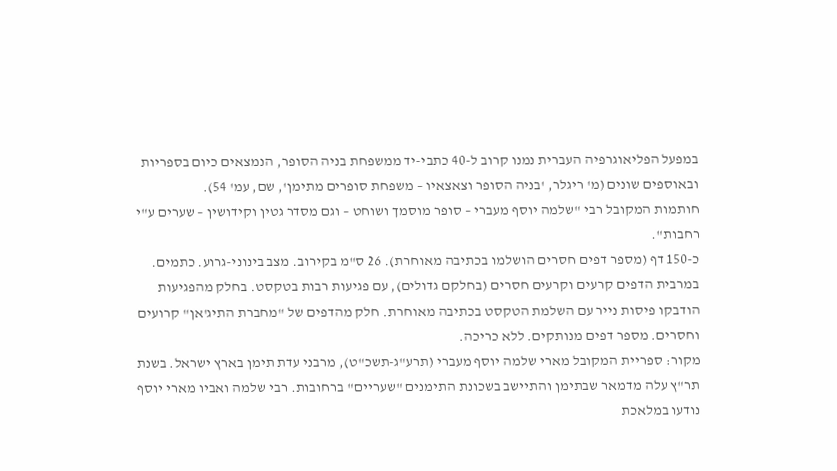במפעל הפליאוגרפיה העברית נמנו קרוב ל-40 כתבי-יד ממשפחת בניה הסופר, הנמצאים כיום בספריות ובאוספים שונים (מ' ריגלר, 'בניה הסופר וצאצאיו – משפחת סופרים מתימן', שם, עמ' 54).
חותמות המקובל רבי "שלמה יוסף מעברי – סופר מוסמך ושוחט – וגם מסדר גטין וקידושין – שערים ע"י רחבות".
כ-150 דף (מספר דפים חסרים הושלמו בכתיבה מאוחרת). 26 ס"מ בקירוב. מצב בינוני-גרוע. כתמים. במרבית הדפים קרעים וקרעים חסרים (בחלקם גדולים), עם פגיעות רבות בטקסט. בחלק מהפגיעות הודבקו פיסות נייר עם השלמת הטקסט בכתיבה מאוחרת. חלק מהדפים של "מחברת התיג'אן" קרועים וחסרים. מספר דפים מנותקים. ללא כריכה.
מקור: ספריית המקובל מארי שלמה יוסף מעברי (תרע"ג-תשכ"ט), מרבני עדת תימן בארץ ישראל. בשנת תר"ץ עלה מדמאר שבתימן והתיישב בשכונת התימנים "שעריים" ברחובות. רבי שלמה ואביו מארי יוסף נודעו במלאכת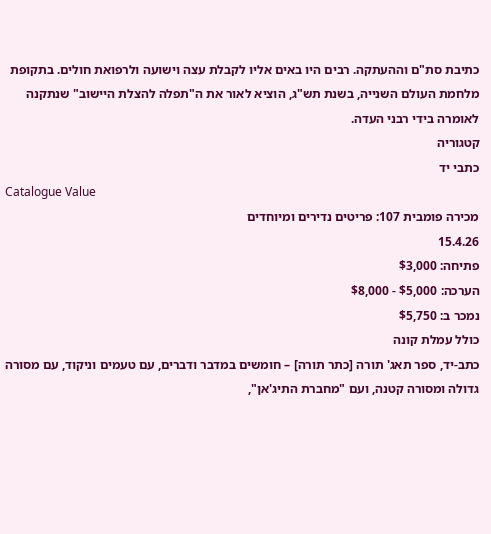כתיבת סת"ם וההעתקה. רבים היו באים אליו לקבלת עצה וישועה ולרפואת חולים. בתקופת מלחמת העולם השנייה, בשנת תש"ג, הוציא לאור את ה"תפלה להצלת היישוב" שנתקנה לאומרה בידי רבני העדה.
קטגוריה
כתבי יד
Catalogue Value
מכירה פומבית 107: פריטים נדירים ומיוחדים
15.4.26
פתיחה: $3,000
הערכה: $5,000 - $8,000
נמכר ב: $5,750
כולל עמלת קונה
כתב-יד, ספר תאג' תורה [כתר תורה] – חומשים במדבר ודברים, עם טעמים וניקוד, עם מסורה גדולה ומסורה קטנה, ועם "מחברת התיג'אן",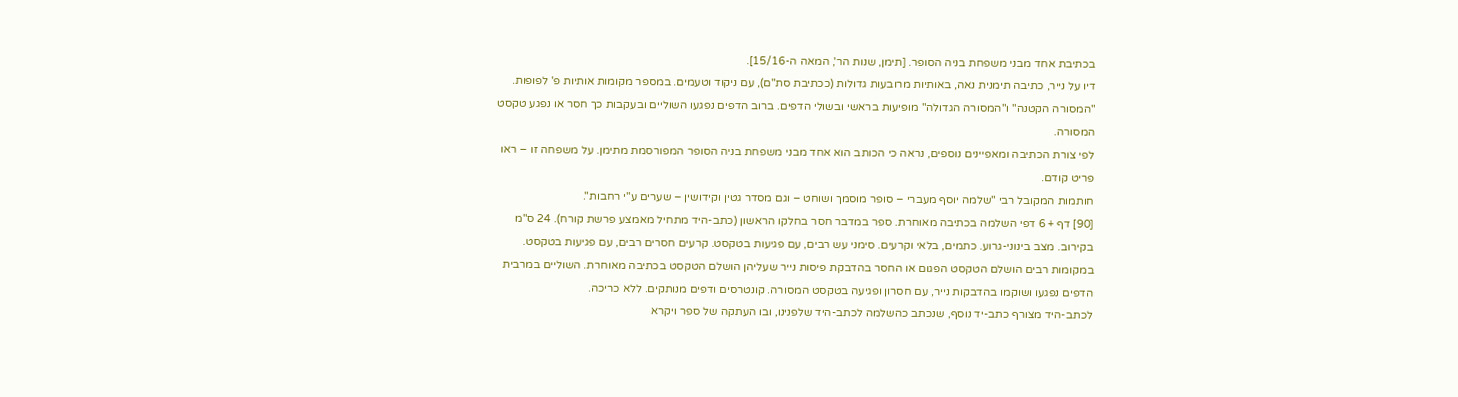בכתיבת אחד מבני משפחת בניה הסופר. [תימן, שנות הר', המאה ה-15/16].
דיו על נייר, כתיבה תימנית נאה, באותיות מרובעות גדולות (ככתיבת סת"ם), עם ניקוד וטעמים. במספר מקומות אותיות פ' לפופות.
"המסורה הקטנה" ו"המסורה הגדולה" מופיעות בראשי ובשולי הדפים. ברוב הדפים נפגעו השוליים ובעקבות כך חסר או נפגע טקסט המסורה.
לפי צורת הכתיבה ומאפיינים נוספים, נראה כי הכותב הוא אחד מבני משפחת בניה הסופר המפורסמת מתימן. על משפחה זו – ראו פריט קודם.
חותמות המקובל רבי "שלמה יוסף מעברי – סופר מוסמך ושוחט – וגם מסדר גטין וקידושין – שערים ע"י רחבות".
[90] דף + 6 דפי השלמה בכתיבה מאוחרת. ספר במדבר חסר בחלקו הראשון (כתב-היד מתחיל מאמצע פרשת קורח). 24 ס"מ בקירוב. מצב בינוני-גרוע. כתמים, בלאי וקרעים. סימני עש רבים, עם פגיעות בטקסט. קרעים חסרים רבים, עם פגיעות בטקסט. במקומות רבים הושלם הטקסט הפגום או החסר בהדבקת פיסות נייר שעליהן הושלם הטקסט בכתיבה מאוחרת. השוליים במרבית הדפים נפגעו ושוקמו בהדבקות נייר, עם חסרון ופגיעה בטקסט המסורה. קונטרסים ודפים מנותקים. ללא כריכה.
לכתב-היד מצורף כתב-יד נוסף, שנכתב כהשלמה לכתב-היד שלפנינו, ובו העתקה של ספר ויקרא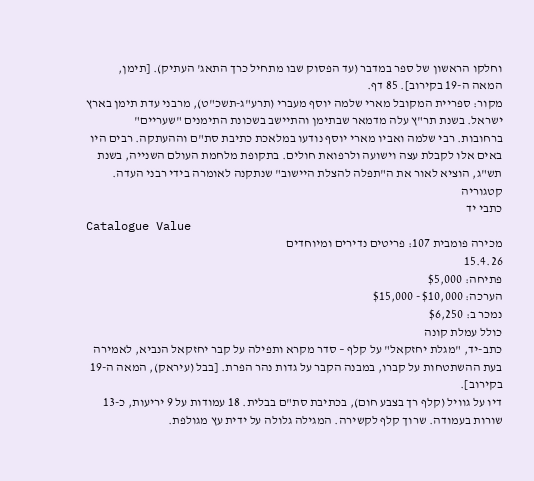וחלקו הראשון של ספר במדבר (עד הפסוק שבו מתחיל כרך התאג' העתיק). [תימן, המאה ה-19 בקירוב]. 85 דף.
מקור: ספריית המקובל מארי שלמה יוסף מעברי (תרע"ג-תשכ"ט), מרבני עדת תימן בארץ ישראל. בשנת תר"ץ עלה מדמאר שבתימן והתיישב בשכונת התימנים "שעריים" ברחובות. רבי שלמה ואביו מארי יוסף נודעו במלאכת כתיבת סת"ם וההעתקה. רבים היו באים אלו לקבלת עצה וישועה ולרפואת חולים. בתקופת מלחמת העולם השנייה, בשנת תש"ג, הוציא לאור את ה"תפלה להצלת היישוב" שנתקנה לאומרה בידי רבני העדה.
קטגוריה
כתבי יד
Catalogue Value
מכירה פומבית 107: פריטים נדירים ומיוחדים
15.4.26
פתיחה: $5,000
הערכה: $10,000 - $15,000
נמכר ב: $6,250
כולל עמלת קונה
כתב-יד, "מגלת יחזקאל" על קלף – סדר מקרא ותפילה על קבר יחזקאל הנביא, לאמירה בעת ההשתטחות על קברו, במבנה הקבר על גדות נהר הפרת. [בבל (עיראק), המאה ה-19 בקירוב].
דיו על גוויל (קלף רך בצבע חום), בכתיבת סת"ם בבלית. 18 עמודות על 9 יריעות, כ-13 שורות בעמודה. שרוך קלף לקשירה. המגילה גלולה על ידית עץ מגולפת.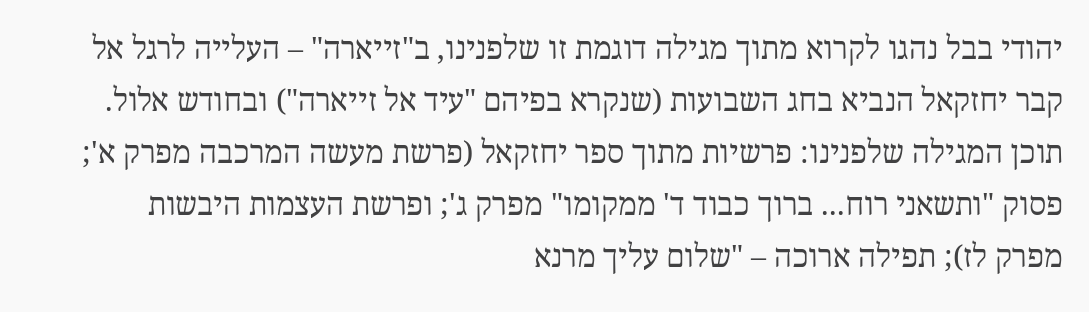יהודי בבל נהגו לקרוא מתוך מגילה דוגמת זו שלפנינו, ב"זייארה" – העלייה לרגל אל קבר יחזקאל הנביא בחג השבועות (שנקרא בפיהם "עיד אל זייארה") ובחודש אלול.
תוכן המגילה שלפנינו: פרשיות מתוך ספר יחזקאל (פרשת מעשה המרכבה מפרק א'; פסוק "ותשאני רוח... ברוך כבוד ד' ממקומו" מפרק ג'; ופרשת העצמות היבשות מפרק לז); תפילה ארוכה – "שלום עליך מרנא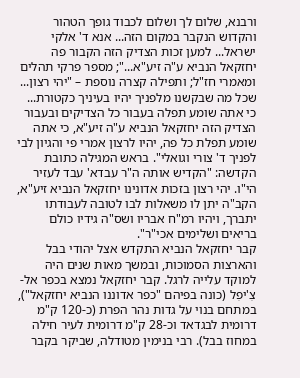ורבנא, שלום לך ושלום לכבוד גופך הטהור והקדוש הנקבר במקום הזה... אנא ד' אלקי ישראל... למען זכות הצדיק הזה הקבור פה יחזקאל הנביא ע"ה זיע"א..."; מספר פרקי תהלים ומאמרי חז"ל; ותפילה קצרה נוספת – "יהי רצון... שכל מה שבקשנו מלפניך יהיו בעיניך כקטורת... כי אתה שומע תפלה בעבור כל הצדיקים ובעבור הצדיק הזה יחזקאל הנביא ע"ה זיע"א, כי אתה שומע תפלת כל פה, יהיו לרצון אמרי פי והגיון לבי לפניך ד' צורי וגואלי". בראש המגילה כתובת הקדשה: "הקדיש אותה ה"ר עבדא' עבד לעזיר הי"ו. יהי רצון בזכות אדונינו יחזקאל הנביא זיע"א, הקב"ה יתן לו משאלות לבו לטובה לעבודתו יתברך, ויהיו רמ"ח אבריו ושס"ה גידיו כולם בריאים ושלימים אכי"ר".
קבר יחזקאל הנביא התקדש אצל יהודי בבל והארצות הסמוכות, ובמשך מאות שנים היה למוקד עלייה לרגל. קבר יחזקאל נמצא בכפר אל-צִ'יפִל (כונה בפיהם "כפר אדוננו הנביא יחזקאל"), במתחם בנוי על גדות נהר הפרת (כ-120 ק"מ דרומית לבגדאד וכ-28 ק"מ דרומית לעיר חילה במחוז בבל). רבי בנימין מטודלה, שביקר בקבר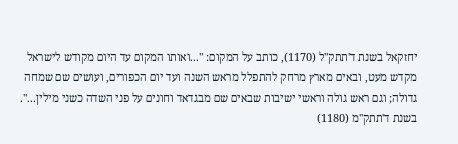יחזקאל בשנת ד'תתק"ל (1170), כותב על המקום: "...ואותו המקום עד היום מקודש לישראל מקדש מעט, ובאים מארץ מרחק להתפלל מראש השנה ועד יום הכפורים, ועושים שם שמחה גדולה; וגם ראש גולה וראשי ישיבות שבאים שם מבגדאד וחונים על פני השדה כשני מילין...".
בשנת ד'תתק"מ (1180)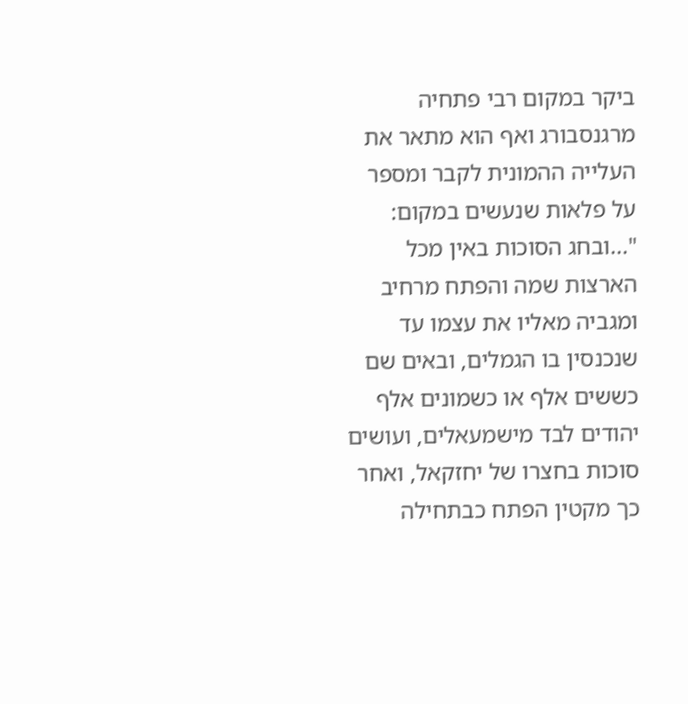ביקר במקום רבי פתחיה מרגנסבורג ואף הוא מתאר את העלייה ההמונית לקבר ומספר על פלאות שנעשים במקום: "...ובחג הסוכות באין מכל הארצות שמה והפתח מרחיב ומגביה מאליו את עצמו עד שנכנסין בו הגמלים, ובאים שם כששים אלף או כשמונים אלף יהודים לבד מישמעאלים, ועושים סוכות בחצרו של יחזקאל, ואחר כך מקטין הפתח כבתחילה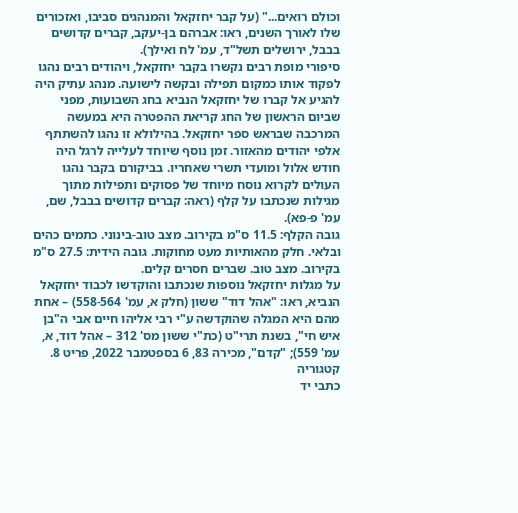וכולם רואים..." (על קבר יחזקאל והמנהגים סביבו, ואזכורים שלו לאורך השנים, ראו: אברהם בן-יעקב, קברים קדושים בבבל, ירושלים תשל"ד, עמ' לח ואילך).
סיפורי מופת רבים נקשרו בקבר יחזקאל, ויהודים רבים נהגו לפקוד אותו כמקום תפילה ובקשה לישועה. מנהג עתיק היה להגיע אל קברו של יחזקאל הנביא בחג השבועות, מפני שביום הראשון של החג קריאת ההפטרה היא במעשה המרכבה שבראש ספר יחזקאל. בהילולא זו נהגו להשתתף אלפי יהודים מהאזור. זמן נוסף שיוחד לעלייה לרגל היה חודש אלול ומועדי תשרי שאחריו. בביקורם בקבר נהגו העולים לקרוא נוסח מיוחד של פסוקים ותפילות מתוך מגילות שנכתבו על קלף (ראה: קברים קדושים בבבל, שם, עמ' פ-פא).
גובה הקלף: 11.5 ס"מ בקירוב. מצב טוב-בינוני. כתמים כהים ובלאי. חלק מהאותיות מעט מחוקות. גובה הידית: 27.5 ס"מ בקירוב. מצב טוב. שברים חסרים קלים.
על מגלות יחזקאל נוספות שנכתבו והוקדשו לכבוד יחזקאל הנביא, ראו: "אהל דוד" ששון (חלק א, עמ' 558-564) – אחת מהם היא המגלה שהוקדשה ע"י רבי אליהו חיים אבי ה"בן איש חי", בשנת תרי"ט (כת"י ששון מס' 312 – אהל דוד, א, עמ' 559); "קדם", מכירה 83, 6 בספטמבר 2022, פריט 8.
קטגוריה
כתבי יד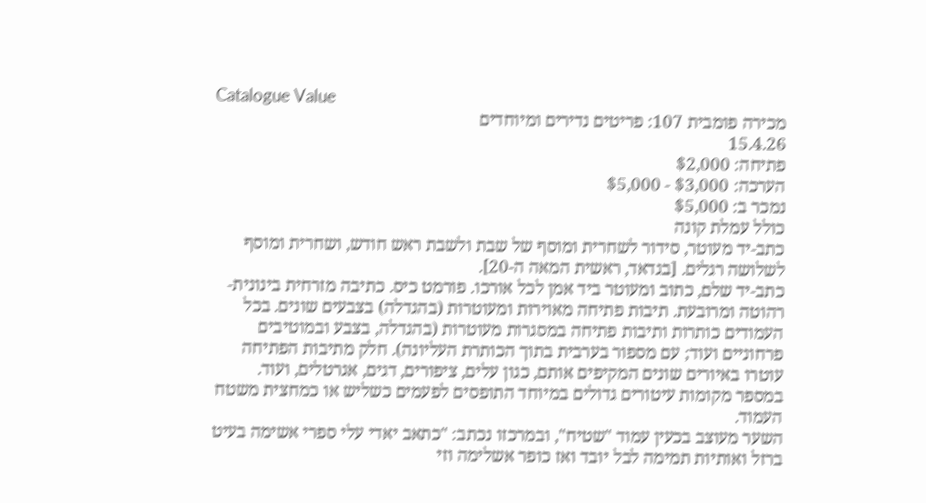Catalogue Value
מכירה פומבית 107: פריטים נדירים ומיוחדים
15.4.26
פתיחה: $2,000
הערכה: $3,000 - $5,000
נמכר ב: $5,000
כולל עמלת קונה
כתב-יד מעוטר, סידור לשחרית ומוסף של שבת ולשבת ראש חודש, ושחרית ומוסף לשלושה רגלים. [בגדאד, ראשית המאה ה-20].
כתב-יד שלם, כתוב ומעוטר ביד אמן לכל אורכו. פורמט כיס. כתיבה מזרחית בינונית-רהוטה ומרובעת. תיבות פתיחה מאוירות ומעוטרות (בהגדלה) בצבעים שונים. בכל העמודים כותרות ותיבות פתיחה במסגרות מעוטרות (בהגדלה, בצבע ובמוטיבים פרחוניים ועוד; עם מספור בערבית בתוך הכותרת העליונה). חלק מתיבות הפתיחה עוטרו באיורים שונים המקיפים אותם, כגון עלים, ציפורים, דגים, אגרטלים, ועוד. במספר מקומות עיטורים גדולים במיוחד התופסים לפעמים כשליש או כמחצית משטח העמוד.
השער מעוצב בכעין עמוד "שטיח", ובמרכזו נכתב: "כתאב יאדי עלי ספרי אשימה בעיט ברזל ואותיות תמימה לבל יובד ואז כופר אשלימה וזי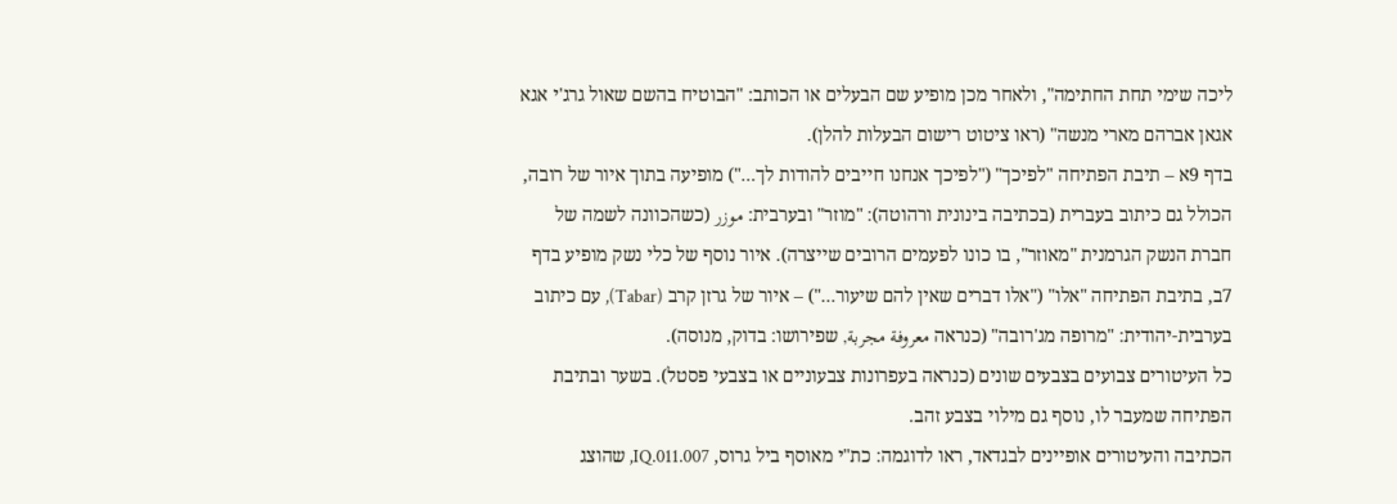ליכה שימי תחת החתימה", ולאחר מכן מופיע שם הבעלים או הכותב: "הבוטיח בהשם שאול גרג'י אגא אגאן אברהם מארי מנשה" (ראו ציטוט רישום הבעלות להלן).
בדף 9א – תיבת הפתיחה "לפיכך" ("לפיכך אנחנו חייבים להודות לך...") מופיעה בתוך איור של רובה, הכולל גם כיתוב בעברית (בכתיבה בינונית ורהוטה): "מוזר" ובערבית: موزر (כשהכוונה לשמה של חברת הנשק הגרמנית "מאוזר", בו כונו לפעמים הרובים שייצרה). איור נוסף של כלי נשק מופיע בדף 7ב, בתיבת הפתיחה "אלו" ("אלו דברים שאין להם שיעור...") – איור של גרזן קרב (Tabar), עם כיתוב בערבית-יהודית: "מרופה מג'רובה" (כנראה معروفة مجربة, שפירושו: בדוק, מנוסה).
כל העיטורים צבועים בצבעים שונים (כנראה בעפרונות צבעוניים או בצבעי פסטל). בשער ובתיבת הפתיחה שמעבר לו, נוסף גם מילוי בצבע זהב.
הכתיבה והעיטורים אופיינים לבגדאד, ראו לדוגמה: כת"י מאוסף ביל גרוס, IQ.011.007, שהוצג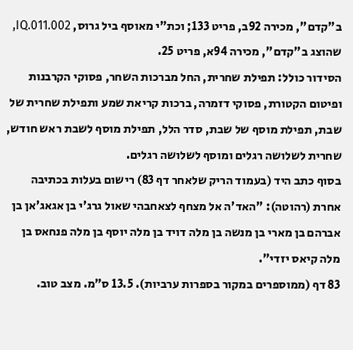ב"קדם", מכירה 92ב, פריט 133; וכת"י מאוסף ביל גרוס, IQ.011.002, שהוצג ב"קדם", מכירה 94א, פריט 25.
הסידור כולל: תפילת שחרית, החל מברכות השחר, פסוקי הקרבנות ופיטום הקטורת, פסוקי דזמרה, ברכות קריאת שמע ותפילת שחרית של שבת, תפילת מוסף של שבת, סדר הלל, תפילת מוסף לשבת ראש חודש, שחרית לשלושה רגלים ומוסף לשלושה רגלים.
בסוף כתב היד (בעמוד הריק שלאחר דף 83) רישום בעלות בכתיבה אחרת (רהוטה): "האד'ה אל מצחף לצאחבהי שאול גרג'י בן אגאג'אן בן אברהם בן מארי בן מנשה בן מלה דויד בן מלה יוסף בן מלה פנחאס בן מלה קיאס יזדי".
83 דף (ממוספרים במקור בספרות ערביות). 13.5 ס"מ. מצב טוב.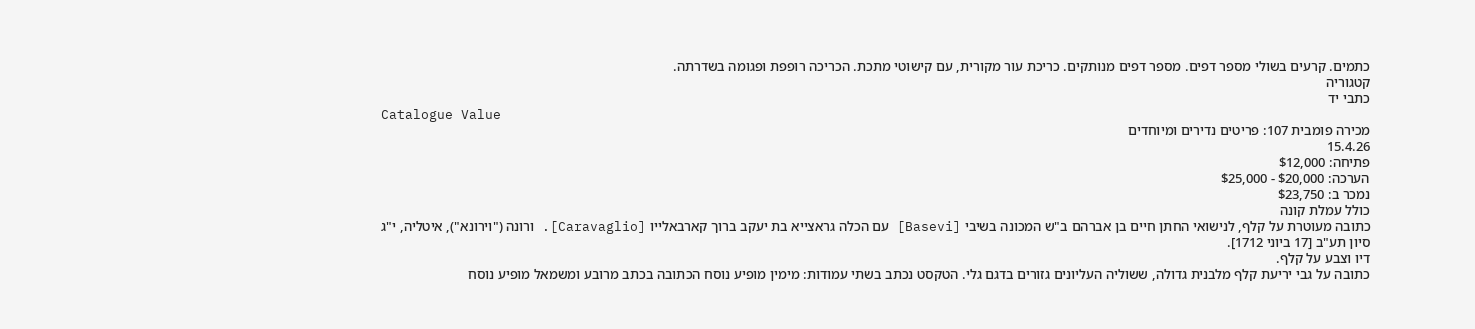כתמים. קרעים בשולי מספר דפים. מספר דפים מנותקים. כריכת עור מקורית, עם קישוטי מתכת. הכריכה רופפת ופגומה בשדרתה.
קטגוריה
כתבי יד
Catalogue Value
מכירה פומבית 107: פריטים נדירים ומיוחדים
15.4.26
פתיחה: $12,000
הערכה: $20,000 - $25,000
נמכר ב: $23,750
כולל עמלת קונה
כתובה מעוטרת על קלף, לנישואי החתן חיים בן אברהם ב"ש המכונה בשיבי [Basevi] עם הכלה גראצייא בת יעקב ברוך קארבאלייו [Caravaglio]. ורונה ("וירונא"), איטליה, י"ג סיון תע"ב [17 ביוני 1712].
דיו וצבע על קלף.
כתובה על גבי יריעת קלף מלבנית גדולה, ששוליה העליונים גזורים בדגם גלי. הטקסט נכתב בשתי עמודות: מימין מופיע נוסח הכתובה בכתב מרובע ומשמאל מופיע נוסח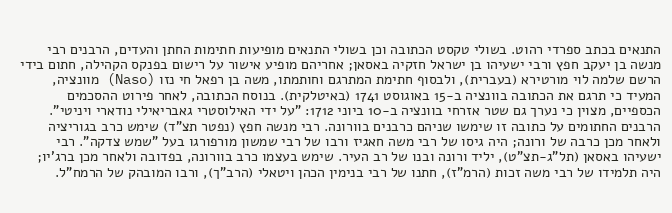התנאים בכתב ספרדי רהוט. בשולי טקסט הכתובה וכן בשולי התנאים מופיעות חתימות החתן והעדים, הרבנים רבי מנשה בן יעקב חפץ ורבי ישעיהו בן ישראל חזקיה באסאן; אחריהם מופיע אישור על רישום בפנקס הקהילה, חתום בידי הרשם שלמה לוי מורטירא (בעברית), ולבסוף חתימת המתרגם וחותמתו, משה בן רפאל חי נזו (Naso) מוונציה, המעיד כי תרגם את הכתובה בוונציה ב-15 באוגוסט 1741 (באיטלקית). בנוסח הכתובה, לאחר פירוט ההסכמים הכספיים, מצוין כי נערך גם שטר אזרחי בוונציה ב-10 ביוני 1712: "על ידי האילוסטרי גאבריאילי נודארי ויניטי".
הרבנים החתומים על כתובה זו שימשו שניהם כרבנים בוורונה. רבי מנשה חפץ (נפטר תצ"ד) שימש כרב בגוריציה ולאחר מכן כרבה של ורונה; היה גיסו של רבי משה חאגיז ורבו של רבי שמשון מורפורגו בעל "שמש צדקה". רבי ישעיהו באסאן (תל"ג-תצ"ט), יליד ורונה ובנו של רב העיר. שימש בעצמו כרב בוורונה, בפדובה ולאחר מכן ברג'יו; היה תלמידו של רבי משה זכות (הרמ"ז), חתנו של רבי בנימין הכהן ויטאלי (הרב"ך), ורבו המובהק של הרמח"ל.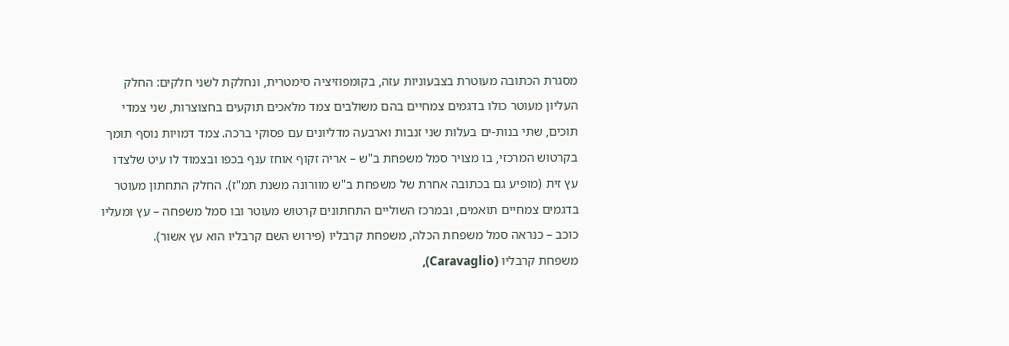מסגרת הכתובה מעוטרת בצבעוניות עזה, בקומפוזיציה סימטרית, ונחלקת לשני חלקים: החלק העליון מעוטר כולו בדגמים צמחיים בהם משולבים צמד מלאכים תוקעים בחצוצרות, שני צמדי תוכים, שתי בנות-ים בעלות שני זנבות וארבעה מדליונים עם פסוקי ברכה. צמד דמויות נוסף תומך בקרטוש המרכזי, בו מצויר סמל משפחת ב"ש – אריה זקוף אוחז ענף בכפו ובצמוד לו עיט שלצדו עץ זית (מופיע גם בכתובה אחרת של משפחת ב"ש מוורונה משנת תמ"ז). החלק התחתון מעוטר בדגמים צמחיים תואמים, ובמרכז השוליים התחתונים קרטוש מעוטר ובו סמל משפחה – עץ ומעליו כוכב – כנראה סמל משפחת הכלה, משפחת קרבליו (פירוש השם קרבליו הוא עץ אשור).
משפחת קרבליו (Caravaglio),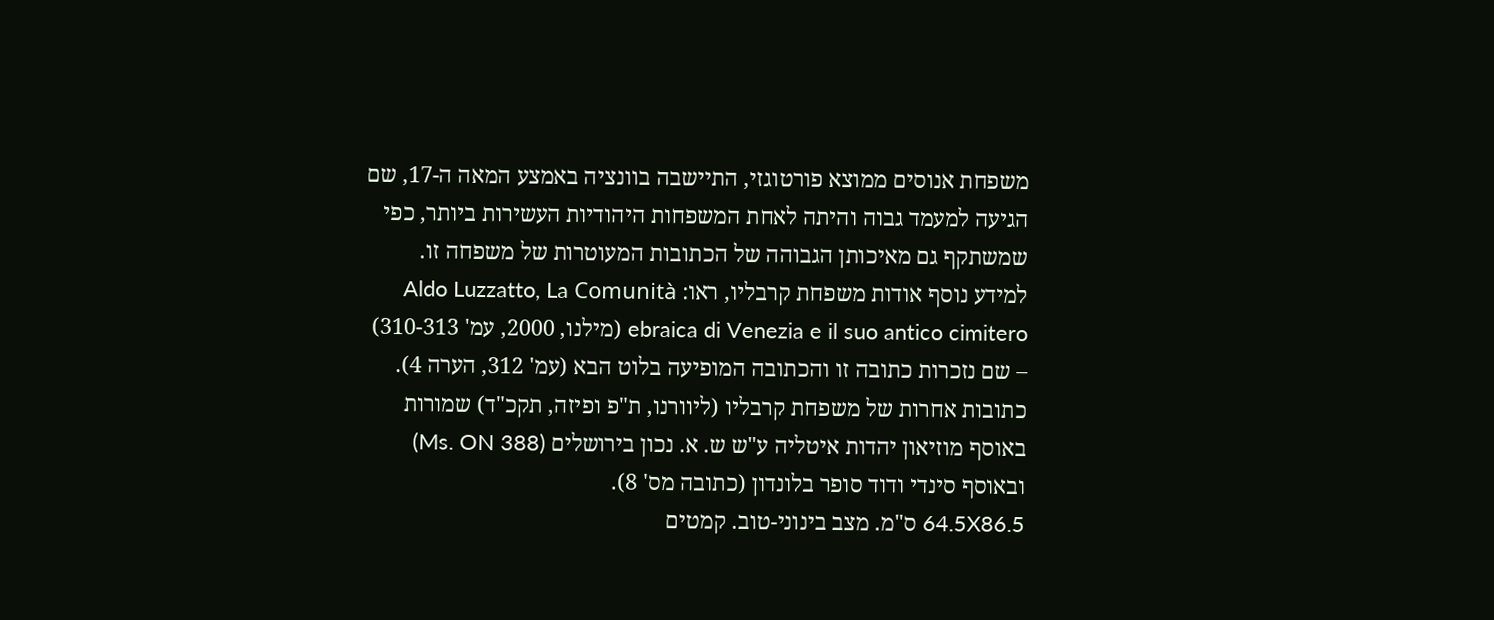משפחת אנוסים ממוצא פורטוגזי, התיישבה בוונציה באמצע המאה ה-17, שם הגיעה למעמד גבוה והיתה לאחת המשפחות היהודיות העשירות ביותר, כפי שמשתקף גם מאיכותן הגבוהה של הכתובות המעוטרות של משפחה זו. למידע נוסף אודות משפחת קרבליו, ראו: Aldo Luzzatto, La Comunità ebraica di Venezia e il suo antico cimitero (מילנו, 2000, עמ' 310-313) – שם נזכרות כתובה זו והכתובה המופיעה בלוט הבא (עמ' 312, הערה 4). כתובות אחרות של משפחת קרבליו (ליוורנו, ת"פ ופיזה, תקכ"ד) שמורות באוסף מוזיאון יהדות איטליה ע"ש ש. א. נכון בירושלים (Ms. ON 388) ובאוסף סינדי ודוד סופר בלונדון (כתובה מס' 8).
64.5X86.5 ס"מ. מצב בינוני-טוב. קמטים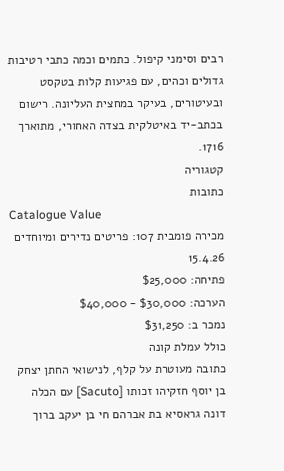רבים וסימני קיפול. כתמים וכמה כתבי רטיבות גדולים וכהים, עם פגיעות קלות בטקסט ובעיטורים, בעיקר במחצית העליונה. רישום בכתב-יד באיטלקית בצדה האחורי, מתוארך 1716.
קטגוריה
כתובות
Catalogue Value
מכירה פומבית 107: פריטים נדירים ומיוחדים
15.4.26
פתיחה: $25,000
הערכה: $30,000 - $40,000
נמכר ב: $31,250
כולל עמלת קונה
כתובה מעוטרת על קלף, לנישואי החתן יצחק בן יוסף חזקיהו זכותו [Sacuto] עם הכלה דונה גראסיא בת אברהם חי בן יעקב ברוך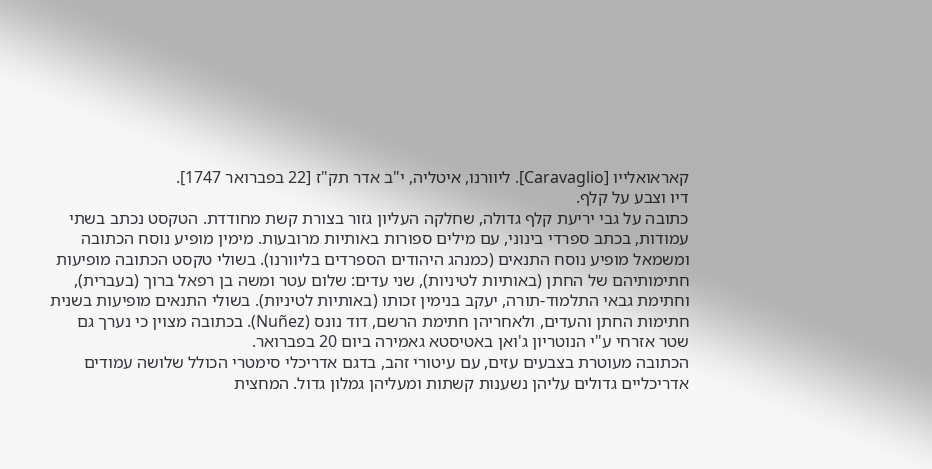קאראואלייו [Caravaglio]. ליוורנו, איטליה, י"ב אדר תק"ז [22 בפברואר 1747].
דיו וצבע על קלף.
כתובה על גבי יריעת קלף גדולה, שחלקה העליון גזור בצורת קשת מחודדת. הטקסט נכתב בשתי עמודות, בכתב ספרדי בינוני, עם מילים ספורות באותיות מרובעות. מימין מופיע נוסח הכתובה ומשמאל מופיע נוסח התנאים (כמנהג היהודים הספרדים בליוורנו). בשולי טקסט הכתובה מופיעות חתימותיהם של החתן (באותיות לטיניות), שני עדים: שלום עטר ומשה בן רפאל ברוך (בעברית), וחתימת גבאי התלמוד-תורה, יעקב בנימין זכותו (באותיות לטיניות). בשולי התנאים מופיעות בשנית חתימות החתן והעדים, ולאחריהן חתימת הרשם, דוד נונס (Nuñez). בכתובה מצוין כי נערך גם שטר אזרחי ע"י הנוטריון ג'ואן באטיסטא גאמירה ביום 20 בפברואר.
הכתובה מעוטרת בצבעים עזים, עם עיטורי זהב, בדגם אדריכלי סימטרי הכולל שלושה עמודים אדריכליים גדולים עליהן נשענות קשתות ומעליהן גמלון גדול. המחצית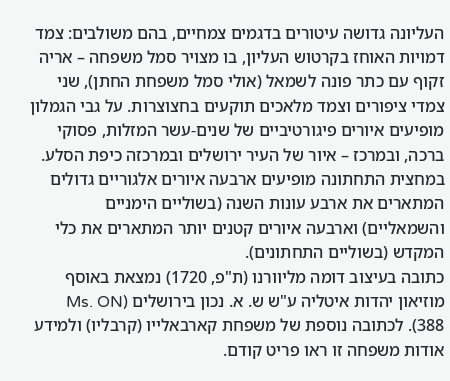העליונה גדושה עיטורים בדגמים צמחיים, בהם משולבים: צמד דמויות האוחז בקרטוש העליון, בו מצויר סמל משפחה – אריה זקוף עם כתר פונה לשמאל (אולי סמל משפחת החתן), שני צמדי ציפורים וצמד מלאכים תוקעים בחצוצרות. על גבי הגמלון מופיעים איורים פיגורטיביים של שנים-עשר המזלות, פסוקי ברכה, ובמרכז – איור של העיר ירושלים ובמרכזה כיפת הסלע. במחצית התחתונה מופיעים ארבעה איורים אלגוריים גדולים המתארים את ארבע עונות השנה (בשוליים הימניים והשמאליים) וארבעה איורים קטנים יותר המתארים את כלי המקדש (בשוליים התחתונים).
כתובה בעיצוב דומה מליוורנו (ת"פ, 1720) נמצאת באוסף מוזיאון יהדות איטליה ע"ש ש. א. נכון בירושלים (Ms. ON 388). לכתובה נוספת של משפחת קארבאלייו (קרבליו) ולמידע אודות משפחה זו ראו פריט קודם.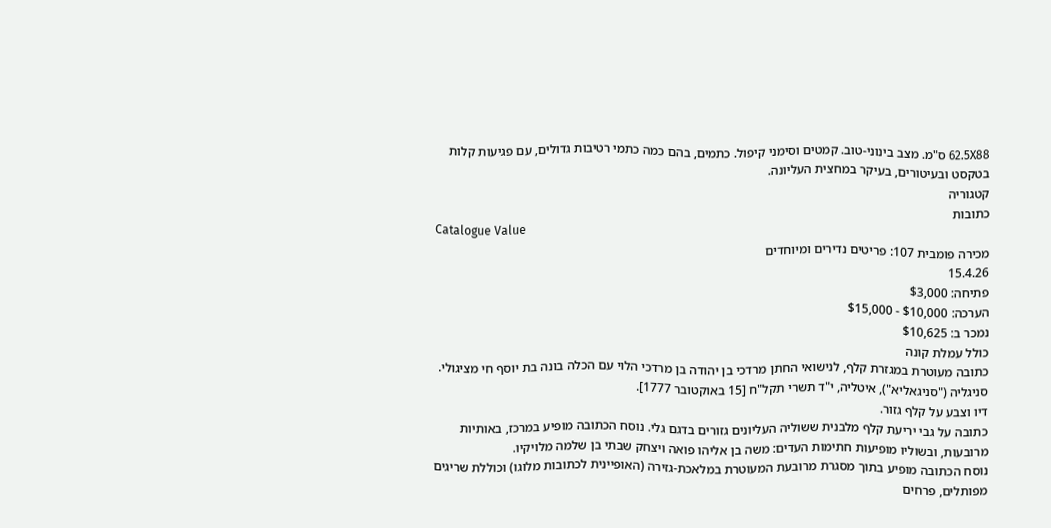62.5X88 ס"מ. מצב בינוני-טוב. קמטים וסימני קיפול. כתמים, בהם כמה כתמי רטיבות גדולים, עם פגיעות קלות בטקסט ובעיטורים, בעיקר במחצית העליונה.
קטגוריה
כתובות
Catalogue Value
מכירה פומבית 107: פריטים נדירים ומיוחדים
15.4.26
פתיחה: $3,000
הערכה: $10,000 - $15,000
נמכר ב: $10,625
כולל עמלת קונה
כתובה מעוטרת במגזרת קלף, לנישואי החתן מרדכי בן יהודה בן מרדכי הלוי עם הכלה בונה בת יוסף חי מציגולי. סניגליה ("סניגאליא"), איטליה, י"ד תשרי תקל"ח [15 באוקטובר 1777].
דיו וצבע על קלף גזור.
כתובה על גבי יריעת קלף מלבנית ששוליה העליונים גזורים בדגם גלי. נוסח הכתובה מופיע במרכז, באותיות מרובעות, ובשוליו מופיעות חתימות העדים: משה בן אליהו פואה ויצחק שבתי בן שלמה מלויקיו.
נוסח הכתובה מופיע בתוך מסגרת מרובעת המעוטרת במלאכת-גזירה (האופיינית לכתובות מלוגו) וכוללת שריגים מפותלים, פרחים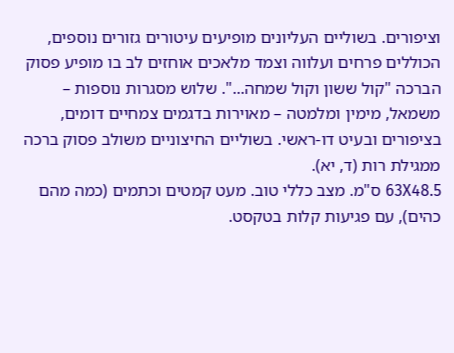וציפורים. בשוליים העליונים מופיעים עיטורים גזורים נוספים, הכוללים פרחים ועלווה וצמד מלאכים אוחזים לב בו מופיע פסוק הברכה "קול ששון וקול שמחה...". שלוש מסגרות נוספות – משמאל, מימין ומלמטה – מאוירות בדגמים צמחיים דומים, בציפורים ובעיט דו-ראשי. בשוליים החיצוניים משולב פסוק ברכה ממגילת רות (ד, יא).
63X48.5 ס"מ. מצב כללי טוב. מעט קמטים וכתמים (כמה מהם כהים), עם פגיעות קלות בטקסט.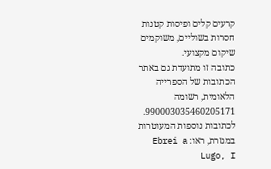קרעים קלים ופיסות קטנות חסרות בשוליים, משוקמים שיקום מקצועי.
כתובה זו מתועדת גם באתר הכתובות של הספרייה הלאומית, רשומה 990003035460205171.
לכתובות נוספות המעוטרות במגזרת, ראו: Ebrei a Lugo, I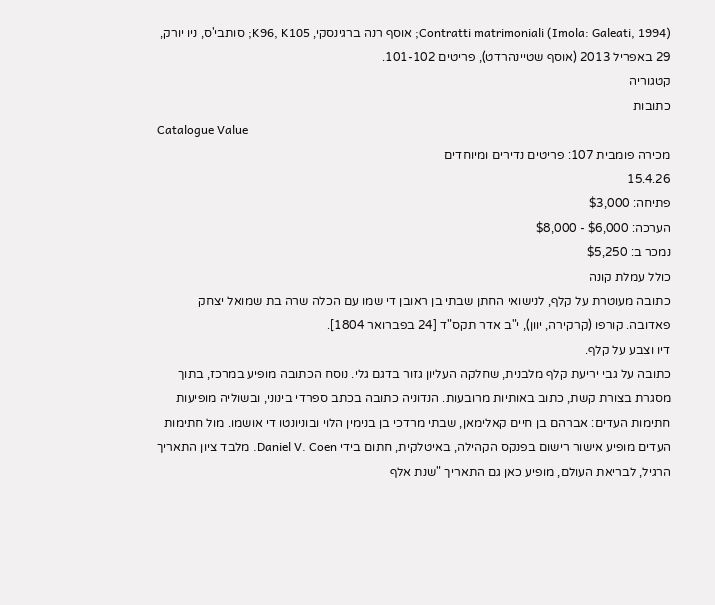Contratti matrimoniali (Imola: Galeati, 1994); אוסף רנה ברגינסקי, K96, K105; סותבי'ס, ניו יורק, 29 באפריל 2013 (אוסף שטיינהרדט), פריטים 101-102.
קטגוריה
כתובות
Catalogue Value
מכירה פומבית 107: פריטים נדירים ומיוחדים
15.4.26
פתיחה: $3,000
הערכה: $6,000 - $8,000
נמכר ב: $5,250
כולל עמלת קונה
כתובה מעוטרת על קלף, לנישואי החתן שבתי בן ראובן די שמו עם הכלה שרה בת שמואל יצחק פאדובה. קורפו (קרקירה, יוון), י"ב אדר תקס"ד [24 בפברואר 1804].
דיו וצבע על קלף.
כתובה על גבי יריעת קלף מלבנית, שחלקה העליון גזור בדגם גלי. נוסח הכתובה מופיע במרכז, בתוך מסגרת בצורת קשת, כתוב באותיות מרובעות. הנדוניה כתובה בכתב ספרדי בינוני, ובשוליה מופיעות חתימות העדים: אברהם בן חיים קאלימאן, שבתי מרדכי בן בנימין הלוי ובוניונטו די אושמו. מול חתימות העדים מופיע אישור רישום בפנקס הקהילה, באיטלקית, חתום בידי Daniel V. Coen. מלבד ציון התאריך הרגיל, לבריאת העולם, מופיע כאן גם התאריך "שנת אלף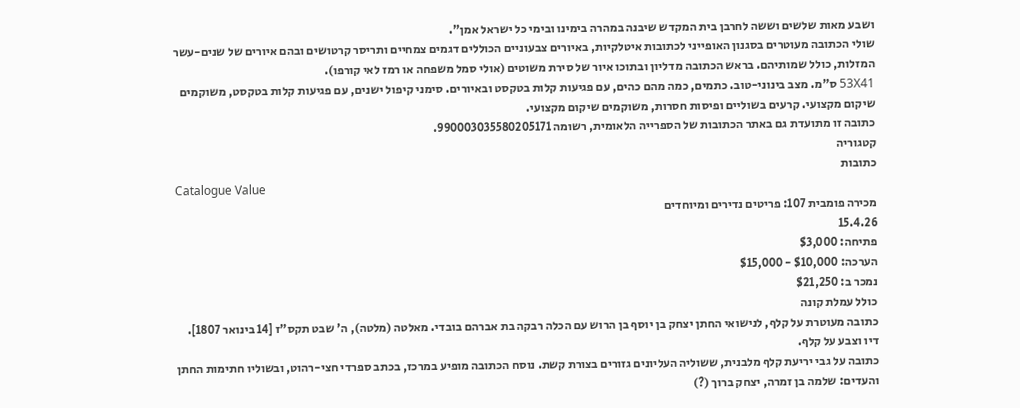ושבע מאות שלשים וששה לחרבן בית המקדש שיבנה במהרה בימינו ובימי כל ישראל אמן".
שולי הכתובה מעוטרים בסגנון האופייני לכתובות איטלקיות, באיורים צבעוניים הכוללים דגמים צמחיים ותריסר קרטושים ובהם איורים של שנים-עשר המזלות, כולל שמותיהם. בראש הכתובה מדליון ובתוכו איור של סירת משוטים (אולי סמל משפחה או רמז לאי קורפו).
53X41 ס"מ. מצב בינוני-טוב. כתמים, כמה מהם כהים, עם פגיעות קלות בטקסט ובאיורים. סימני קיפול ישנים, עם פגיעות קלות בטקסט, משוקמים שיקום מקצועי. קרעים בשוליים ופיסות חסרות, משוקמים שיקום מקצועי.
כתובה זו מתועדת גם באתר הכתובות של הספרייה הלאומית, רשומה 990003035580205171.
קטגוריה
כתובות
Catalogue Value
מכירה פומבית 107: פריטים נדירים ומיוחדים
15.4.26
פתיחה: $3,000
הערכה: $10,000 - $15,000
נמכר ב: $21,250
כולל עמלת קונה
כתובה מעוטרת על קלף, לנישואי החתן יצחק בן יוסף בן הרוש עם הכלה רבקה בת אברהם בובדי. מאלטה (מלטה), ה' שבט תקס"ז [14 בינואר 1807].
דיו וצבע על קלף.
כתובה על גבי יריעת קלף מלבנית, ששוליה העליונים גזורים בצורת קשת. נוסח הכתובה מופיע במרכז, בכתב ספרדי חצי-רהוט, ובשוליו חתימות החתן והעדים: שלמה בן זמרה, יצחק ברוך (?)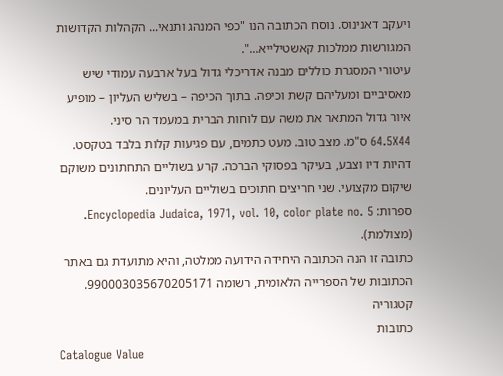ויעקב דאנינוס. נוסח הכתובה הנו "כפי המנהג ותנאי... הקהלות הקדושות המגורשות ממלכות קאשטילייא...".
עיטורי המסגרת כוללים מבנה אדריכלי גדול בעל ארבעה עמודי שיש מאסיביים ומעליהם קשת וכיפה. בתוך הכיפה – בשליש העליון – מופיע איור גדול המתאר את משה עם לוחות הברית במעמד הר סיני.
64.5X44 ס"מ. מצב טוב. מעט כתמים, עם פגיעות קלות בלבד בטקסט. דהיות דיו וצבע, בעיקר בפסוקי הברכה. קרע בשוליים התחתונים משוקם שיקום מקצועי. שני חריצים חתוכים בשוליים העליונים.
ספרות: Encyclopedia Judaica, 1971, vol. 10, color plate no. 5. (מצולמת).
כתובה זו הנה הכתובה היחידה הידועה ממלטה, והיא מתועדת גם באתר הכתובות של הספרייה הלאומית, רשומה 990003035670205171.
קטגוריה
כתובות
Catalogue Value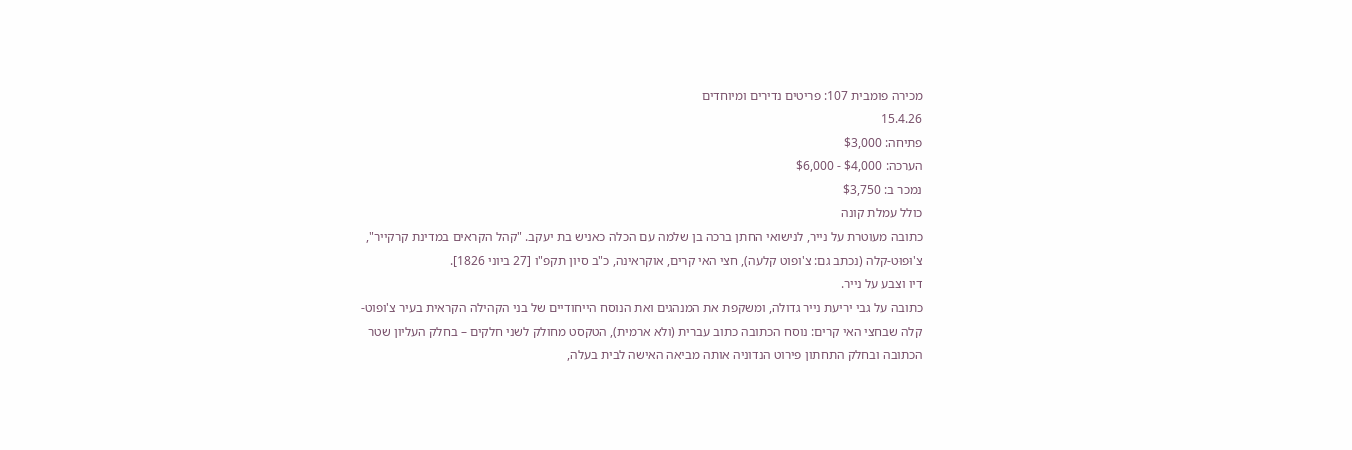מכירה פומבית 107: פריטים נדירים ומיוחדים
15.4.26
פתיחה: $3,000
הערכה: $4,000 - $6,000
נמכר ב: $3,750
כולל עמלת קונה
כתובה מעוטרת על נייר, לנישואי החתן ברכה בן שלמה עם הכלה כאניש בת יעקב. "קהל הקראים במדינת קרקייר", צ'וּפוּט-קלה (נכתב גם: צ'ופוט קלעה), חצי האי קרים, אוקראינה, כ"ב סיון תקפ"ו [27 ביוני 1826].
דיו וצבע על נייר.
כתובה על גבי יריעת נייר גדולה, ומשקפת את המנהגים ואת הנוסח הייחודיים של בני הקהילה הקראית בעיר צ'ופוט-קלה שבחצי האי קרים: נוסח הכתובה כתוב עברית (ולא ארמית), הטקסט מחולק לשני חלקים – בחלק העליון שטר הכתובה ובחלק התחתון פירוט הנדוניה אותה מביאה האישה לבית בעלה,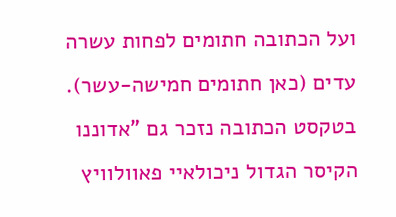ועל הכתובה חתומים לפחות עשרה עדים (כאן חתומים חמישה-עשר). בטקסט הכתובה נזכר גם "אדוננו הקיסר הגדול ניכולאיי פאוולוויץ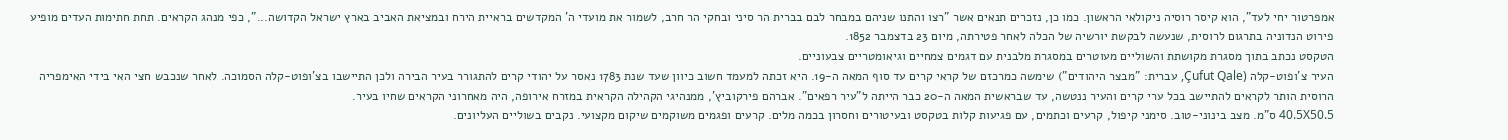אמפרטור יחי לעד", הוא קיסר רוסיה ניקולאי הראשון. כמו כן, נזכרים תנאים אשר "רצו והתנו שניהם במבחר לבם בברית הר סיני ובחקי הר חרב, לשמור את מועדי ה' המקדשים בראיית הירח ובמציאת האביב בארץ ישראל הקדושה...", כפי מנהג הקראים. תחת חתימות העדים מופיע פירוט הנדוניה בתרגום לרוסית, שנעשה לבקשת יורשיה של הכלה לאחר פטירתה, מיום 23 בדצמבר 1852.
הטקסט נכתב בתוך מסגרת מקושתת והשוליים מעוטרים במסגרת מלבנית עם דגמים צמחיים וגיאומטריים צבעוניים.
העיר צ'ופוט-קלה (Çufut Qale, עברית: "מבצר היהודים") שימשה כמרכזם של קראי קרים עד סוף המאה ה-19. היא זכתה למעמד חשוב כיוון שעד שנת 1783 נאסר על יהודי קרים להתגורר בעיר הבירה ולכן התיישבו בצ'ופוט-קלה הסמוכה. לאחר שנכבש חצי האי בידי האימפריה הרוסית הותר לקראים להתיישב בכל ערי קרים והעיר ננטשה, עד שבראשית המאה ה-20 כבר הייתה ל"עיר רפאים". אברהם פירקוביץ', ממנהיגי הקהילה הקראית במזרח אירופה, היה מאחרוני הקראים שחיו בעיר.
40.5X50.5 ס"מ. מצב בינוני-טוב. סימני קיפול, קרעים וכתמים, עם פגיעות קלות בטקסט ובעיטורים וחסרון בכמה מלים. קרעים ופגמים משוקמים שיקום מקצועי. נקבים בשוליים העליונים.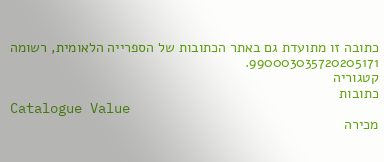כתובה זו מתועדת גם באתר הכתובות של הספרייה הלאומית, רשומה 990003035720205171.
קטגוריה
כתובות
Catalogue Value
מכירה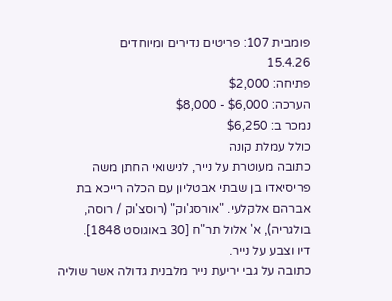פומבית 107: פריטים נדירים ומיוחדים
15.4.26
פתיחה: $2,000
הערכה: $6,000 - $8,000
נמכר ב: $6,250
כולל עמלת קונה
כתובה מעוטרת על נייר, לנישואי החתן משה פריסיאדו בן שבתי אבטליון עם הכלה רייכא בת אברהם אלקלעי. "אורסג'וק" (רוסצ'וק / רוסה, בולגריה), א' אלול תר"ח [30 באוגוסט 1848].
דיו וצבע על נייר.
כתובה על גבי יריעת נייר מלבנית גדולה אשר שוליה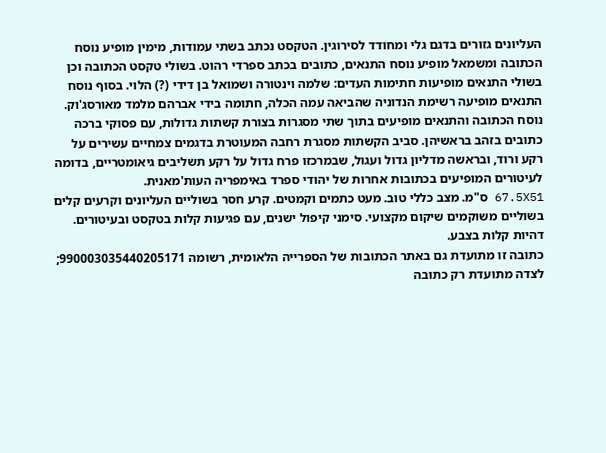העליונים גזורים בדגם גלי ומחודד לסירוגין. הטקסט נכתב בשתי עמודות, מימין מופיע נוסח הכתובה ומשמאל מופיע נוסח התנאים, כתובים בכתב ספרדי רהוט. בשולי טקסט הכתובה וכן בשולי התנאים מופיעות חתימות העדים: שלמה וינטורה ושמואל בן דידי (?) הלוי. בסוף נוסח התנאים מופיעה רשימת הנדוניה שהביאה עמה הכלה, חתומה בידי אברהם מלמד מאורסג'וק.
נוסח הכתובה והתנאים מופיעים בתוך שתי מסגרות בצורת קשתות גדולות, עם פסוקי ברכה כתובים בזהב בראשיהן. סביב הקשתות מסגרת רחבה המעוטרת בדגמים צמחיים עשירים על רקע ורוד, ובראשה מדליון גדול ועגול, שבמרכזו פרח גדול על רקע תשליבים גיאומטריים, בדומה לעיטורים המופיעים בכתובות אחרות של יהודי ספרד באימפריה העות'מאנית.
67.5X51 ס"מ. מצב כללי טוב. מעט כתמים וקמטים. קרע חסר בשוליים העליונים וקרעים קלים בשוליים משוקמים שיקום מקצועי. סימני קיפול ישנים, עם פגיעות קלות בטקסט ובעיטורים. דהיות קלות בצבע.
כתובה זו מתועדת גם באתר הכתובות של הספרייה הלאומית, רשומה 990003035440205171; לצדה מתועדת רק כתובה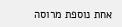אחת נוספת מרוסה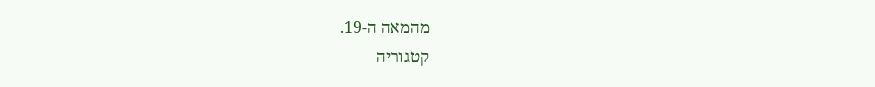מהמאה ה-19.
קטגוריה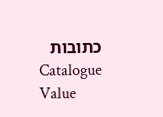כתובות
Catalogue Value